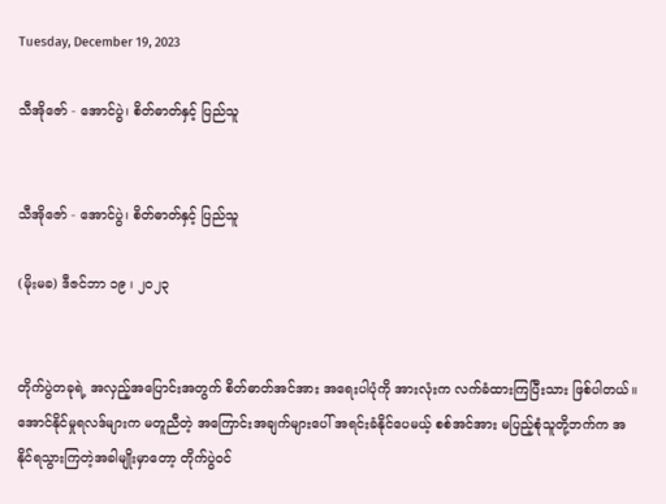Tuesday, December 19, 2023

သီအိုဇော် - အောင်ပွဲ၊ စိတ်ဓာတ်နှင့် ပြည်သူ


သီအိုဇော် - အောင်ပွဲ၊ စိတ်ဓာတ်နှင့် ပြည်သူ

(မိုးမခ) ဒီဇင်ဘာ ၁၉ ၊ ၂၀၂၃


တိုက်ပွဲတခုရဲ့ အလှည့်အပြောင်းအတွက် စိတ်ဓာတ်အင်အား အရေးပါပုံကို အားလုံးက လက်ခံထားကြပြီးသား ဖြစ်ပါတယ်။ အောင်နိုင်မှုရလဒ်များက မတူညီတဲ့ အကြောင်းအချက်များပေါ် အရင်းခံနိုင်ပေမယ့် စစ်အင်အား မပြည့်စုံသူတို့ဘက်က အနိုင်ရသွားကြတဲ့အခါမျိုးမှာတော့ တိုက်ပွဲဝင်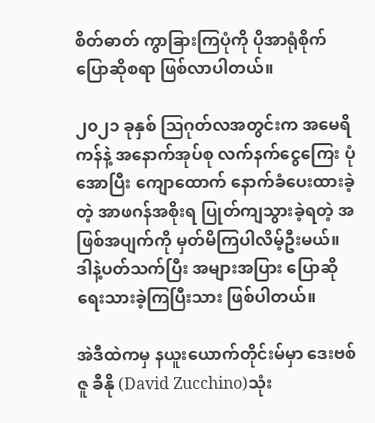စိတ်ဓာတ် ကွာခြားကြပုံကို ပိုအာရုံစိုက် ပြောဆိုစရာ ဖြစ်လာပါတယ်။

၂၀၂၁ ခုနှစ် ဩဂုတ်လအတွင်းက အမေရိကန်နဲ့ အနောက်အုပ်စု လက်နက်ငွေကြေး ပုံအောပြီး ကျောထောက် နောက်ခံပေးထားခဲ့တဲ့ အာဖဂန်အစိုးရ ပြုတ်ကျသွားခဲ့ရတဲ့ အဖြစ်အပျက်ကို မှတ်မိကြပါလိမ့်ဦးမယ်။ ဒါနဲ့ပတ်သက်ပြီး အများအပြား ပြောဆိုရေးသားခဲ့ကြပြီးသား ဖြစ်ပါတယ်။

အဲဒီထဲကမှ နယူးယောက်တိုင်းမ်မှာ ဒေးဗစ်ဇူ ခီနို (David Zucchino)သုံး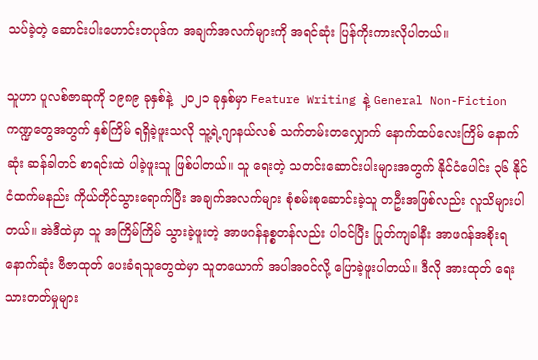သပ်ခဲ့တဲ့ ဆောင်းပါး‌ဟောင်းတပုဒ်က အချက်အလက်များကို အရင်ဆုံး ပြန်ကိုးကားလိုပါတယ်။

သူဟာ ပူလစ်ဇာဆုကို ၁၉၈၉ ခုနှစ်နဲ့  ၂၀၂၁ ခုနှစ်မှာ Feature Writing နဲ့ General Non-Fiction ကဏ္ဍတွေအတွက် နှစ်ကြိမ် ရရှိခဲ့ဖူးသလို သူ့ရဲ့ဂျာနယ်လစ် သက်တမ်းတလျှောက် နောက်ထပ်လေးကြိမ် နောက်ဆုံး ဆန်ခါတင် စာရင်းထဲ ပါခဲ့ဖူးသူ ဖြစ်ပါတယ်။ သူ ရေးတဲ့ သတင်းဆောင်းပါးများအတွက် နိုင်ငံပေါင်း ၃၆ နိုင်ငံထက်မနည်း ကိုယ်တိုင်သွားရောက်ပြီး အချက်အလက်များ စုံစမ်းစုဆောင်းခဲ့သူ တဦးအဖြစ်လည်း လူသိများပါတယ်။ အဲဒီထဲမှာ သူ အကြိမ်ကြိမ် သွားခဲ့ဖူးတဲ့ အာဖဂန်နစ္စတန်လည်း ပါဝင်ပြီး ပြုတ်ကျခါနီး အာဖဂန်အစိုးရ နောက်ဆုံး ဗီဇာထုတ် ပေးခံရသူတွေထဲမှာ သူတယောက် အပါအဝင်လို့ ပြောခဲ့ဖူးပါတယ်။ ဒီလို အားထုတ် ရေးသားတတ်မှုများ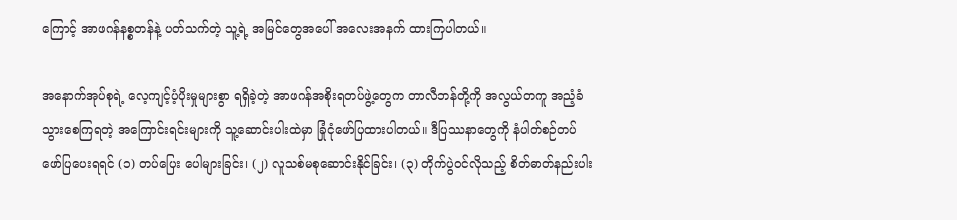ကြောင့် အာဖဂန်နစ္စတန်နဲ့ ပတ်သက်တဲ့ သူ့ရဲ့ အမြင်တွေအပေါ် အလေးအနက် ထားကြပါတယ်။

အနောက်အုပ်စုရဲ့ လေ့ကျင့်ပံ့ပိုးမှုများစွာ ရရှိခဲ့တဲ့ အာဖဂန်အစိုးရတပ်ဖွဲ့တွေက တာလီဘန်တို့ကို အလွယ်တကူ အညံ့ခံသွားစေကြရတဲ့ အကြောင်းရင်းများကို သူ့ဆောင်းပါးထဲမှာ ခြုံငုံဖော်ပြထားပါတယ်။ ဒီပြဿနာတွေကို နံပါတ်စဉ်တပ် ဖော်ပြပေးရရင် (၁) တပ်ပြေး ပေါများခြင်း၊ (၂) လူသစ်မစုဆောင်းနိုင်ခြင်း၊ (၃) တိုက်ပွဲဝင်လိုသည့် စိတ်ဓာတ်နည်းပါး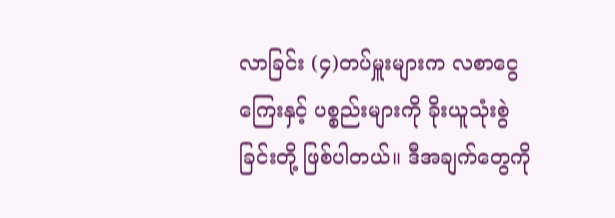လာခြင်း (၄)တပ်မှူးများက လစာငွေကြေးနှင့် ပစ္စည်းများကို ခိုးယူသုံးစွဲခြင်းတို့ ဖြစ်ပါတယ်။ ဒီအချက်တွေကို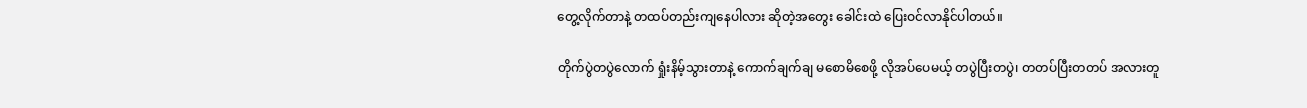တွေ့လိုက်တာနဲ့ တထပ်တည်းကျနေပါလား ဆိုတဲ့အတွေး ခေါင်းထဲ ပြေးဝင်လာနိုင်ပါတယ်။

တိုက်ပွဲတပွဲလောက် ရှုံးနိမ့်သွားတာနဲ့ ကောက်ချက်ချ မစောမိစေဖို့ လိုအပ်ပေမယ့် တပွဲပြီးတပွဲ၊ တတပ်ပြီးတတပ် အလားတူ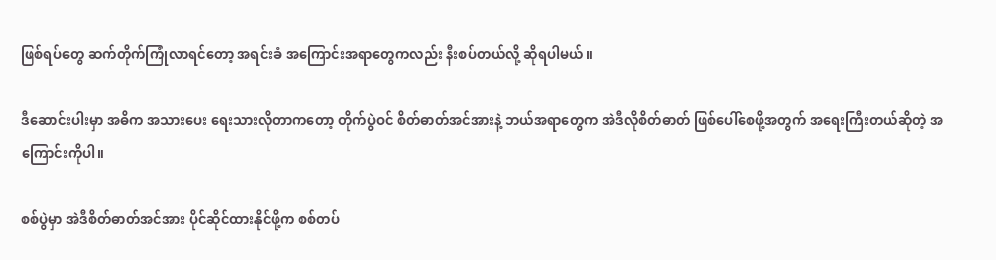ဖြစ်ရပ်တွေ ဆက်တိုက်ကြုံလာရင်တော့ အရင်းခံ အကြောင်းအရာတွေကလည်း နီးစပ်တယ်လို့ ဆိုရပါမယ်။

ဒီဆောင်းပါးမှာ အဓိက အသားပေး ရေးသားလိုတာကတော့ တိုက်ပွဲဝင် စိတ်ဓာတ်အင်အားနဲ့ ဘယ်အရာတွေက အဲဒီလိုစိတ်ဓာတ် ဖြစ်ပေါ်စေဖို့အတွက် အရေးကြီးတယ်ဆိုတဲ့ အကြောင်းကိုပါ။

စစ်ပွဲမှာ အဲဒီစိတ်ဓာတ်အင်အား ပိုင်ဆိုင်ထားနိုင်ဖို့က စစ်တပ်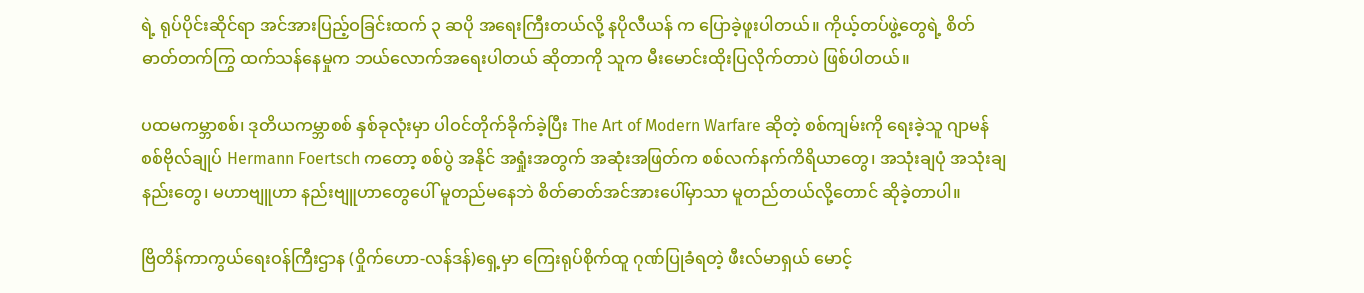ရဲ့ ရုပ်ပိုင်းဆိုင်ရာ အင်အားပြည့်ဝခြင်းထက် ၃ ဆပို အရေးကြီးတယ်လို့ နပိုလီယန် က ပြောခဲ့ဖူးပါတယ်။ ကိုယ့်တပ်ဖွဲ့တွေရဲ့ စိတ်ဓာတ်တက်ကြွ ထက်သန်နေမှုက ဘယ်လောက်အရေးပါတယ် ဆိုတာကို သူက မီးမောင်းထိုးပြလိုက်တာပဲ ဖြစ်ပါတယ်။

ပထမကမ္ဘာစစ်၊ ဒုတိယကမ္ဘာစစ် နှစ်ခုလုံးမှာ ပါဝင်တိုက်ခိုက်ခဲ့ပြီး The Art of Modern Warfare ဆိုတဲ့ စစ်ကျမ်းကို ရေးခဲ့သူ ဂျာမန်စစ်ဗိုလ်ချုပ် Hermann Foertsch ကတော့ စစ်ပွဲ အနိုင် အရှုံးအတွက် အဆုံးအဖြတ်က စစ်လက်နက်ကိရိယာတွေ၊ အသုံးချပုံ အသုံးချနည်းတွေ၊ မဟာဗျူဟာ နည်းဗျူဟာတွေပေါ် မူတည်မနေဘဲ စိတ်ဓာတ်အင်အားပေါ်မှာသာ မူတည်တယ်လို့တောင် ဆိုခဲ့တာပါ။

ဗြိတိန်ကာကွယ်ရေးဝန်ကြီးဌာန (ဝှိုက်ဟော-လန်ဒန်)ရှေ့မှာ ကြေးရုပ်စိုက်ထူ ဂုဏ်ပြုခံရတဲ့ ဖီးလ်မာရှယ် မောင့်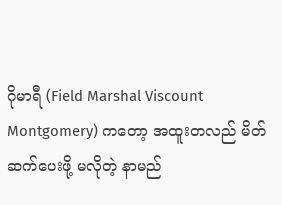ဂိုမာရီ (Field Marshal Viscount Montgomery) ကတော့ အထူးတလည် မိတ်ဆက်ပေးဖို့ မလိုတဲ့ နာမည်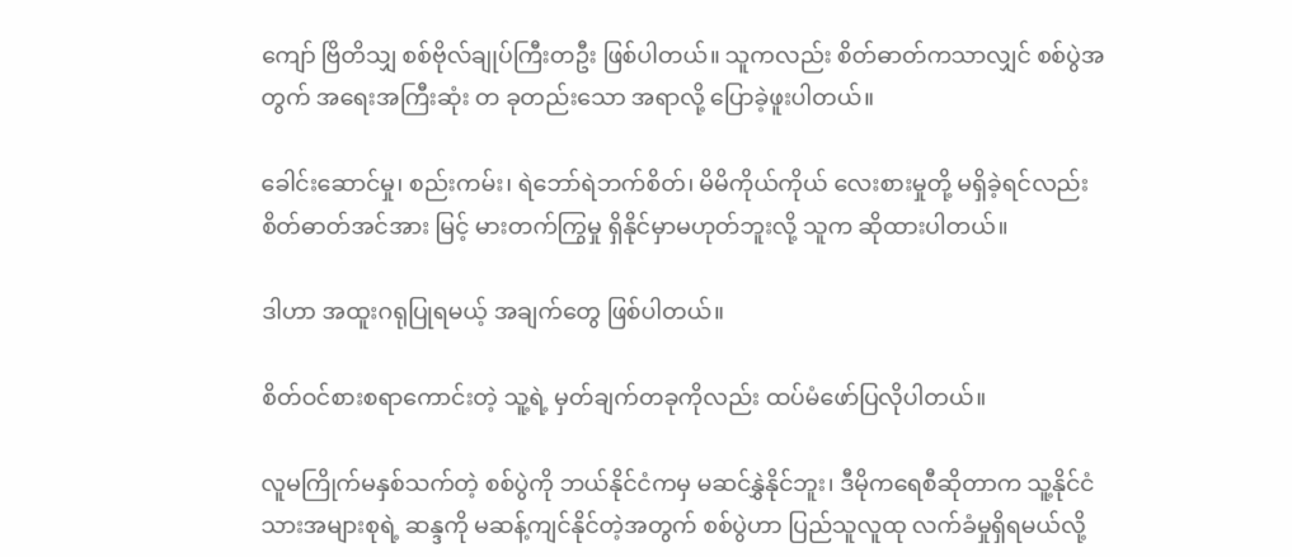ကျော် ဗြိတိသျှ စစ်ဗိုလ်ချုပ်ကြီးတဦး ဖြစ်ပါတယ်။ သူကလည်း စိတ်ဓာတ်ကသာလျှင် စစ်ပွဲအတွက် အရေးအကြီးဆုံး တ ခုတည်းသော အရာလို့ ပြောခဲ့ဖူးပါတယ်။

ခေါင်းဆောင်မှု၊ စည်းကမ်း၊ ရဲဘော်ရဲဘက်စိတ်၊ မိမိကိုယ်ကိုယ် လေးစားမှုတို့ မရှိခဲ့ရင်လည်း စိတ်ဓာတ်အင်အား မြင့် မားတက်ကြွမှု ရှိနိုင်မှာမဟုတ်ဘူးလို့ သူက ဆိုထားပါတယ်။

ဒါဟာ အထူးဂရုပြုရမယ့် အချက်တွေ ဖြစ်ပါတယ်။

စိတ်ဝင်စားစရာကောင်းတဲ့ သူ့ရဲ့ မှတ်ချက်တခုကိုလည်း ထပ်မံဖော်ပြလိုပါတယ်။

လူမကြိုက်မနှစ်သက်တဲ့ စစ်ပွဲကို ဘယ်နိုင်ငံကမှ မဆင်နွှဲနိုင်ဘူး၊ ဒီမိုကရေစီဆိုတာက သူ့နိုင်ငံသားအများစုရဲ့ ဆန္ဒကို မဆန့်ကျင်နိုင်တဲ့အတွက် စစ်ပွဲဟာ ပြည်သူလူထု လက်ခံမှုရှိရမယ်လို့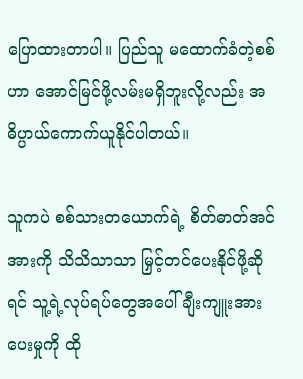ပြောထားတာပါ။ ပြည်သူ မထောက်ခံတဲ့စစ်ဟာ အောင်မြင်ဖို့လမ်းမရှိဘူးလို့လည်း အဓိပ္ပာယ်ကောက်ယူနိုင်ပါတယ်။

သူကပဲ စစ်သားတယောက်ရဲ့ စိတ်ဓာတ်အင်အားကို သိသိသာသာ မြှင့်တင်ပေးနိုင်ဖို့ဆိုရင် သူ့ရဲ့လုပ်ရပ်တွေအပေါ် ချီးကျူးအားပေးမှုကို ထို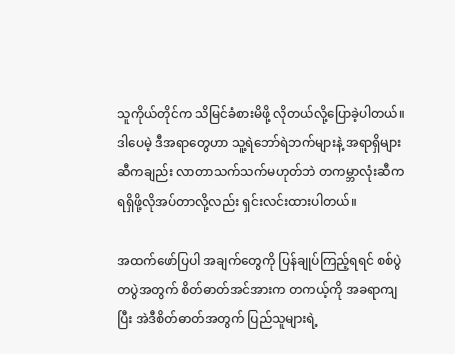သူကိုယ်တိုင်က သိမြင်ခံစားမိဖို့ လိုတယ်လို့ပြောခဲ့ပါတယ်။ ဒါပေမဲ့ ဒီအရာတွေဟာ သူ့ရဲဘော်ရဲဘက်များနဲ့ အရာရှိများဆီကချည်း လာတာသက်သက်မဟုတ်ဘဲ တကမ္ဘာလုံးဆီက ရရှိဖို့လိုအပ်တာလို့လည်း ရှင်းလင်းထားပါတယ်။

အထက်ဖော်ပြပါ အချက်တွေကို ပြန်ချုပ်ကြည့်ရရင် စစ်ပွဲတပွဲအတွက် စိတ်ဓာတ်အင်အားက တကယ့်ကို အခရာကျပြီး အဲဒီစိတ်ဓာတ်အတွက် ပြည်သူများရဲ့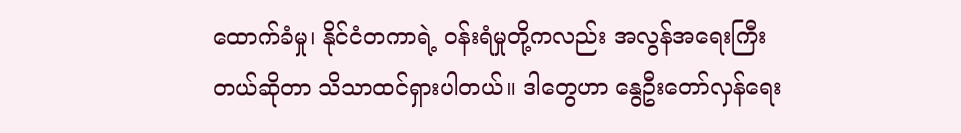ထောက်ခံမှု၊ နိုင်ငံတကာရဲ့ ဝန်းရံမှုတို့ကလည်း အလွန်အရေးကြီးတယ်ဆိုတာ သိသာထင်ရှားပါတယ်။ ဒါတွေဟာ နွေဦးတော်လှန်ရေး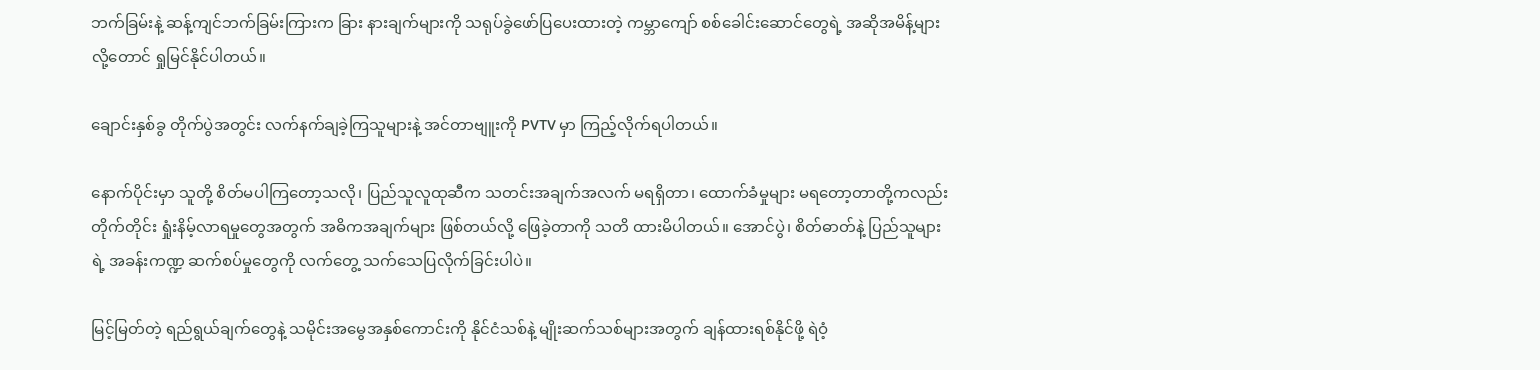ဘက်ခြမ်းနဲ့ ဆန့်ကျင်ဘက်ခြမ်းကြားက ခြား နားချက်များကို သရုပ်ခွဲဖော်ပြပေးထားတဲ့ ကမ္ဘာကျော် စစ်ခေါင်းဆောင်တွေရဲ့ အဆိုအမိန့်များလို့တောင် ရှုမြင်နိုင်ပါတယ်။

ချောင်းနှစ်ခွ တိုက်ပွဲအတွင်း လက်နက်ချခဲ့ကြသူများနဲ့ အင်တာဗျူးကို PVTV မှာ ကြည့်လိုက်ရပါတယ်။

နောက်ပိုင်းမှာ သူတို့ စိတ်မပါကြတော့သလို၊ ပြည်သူလူထုဆီက သတင်းအချက်အလက် မရရှိတာ၊ ထောက်ခံမှုများ မရတော့တာတို့ကလည်း တိုက်တိုင်း ရှုံးနိမ့်လာရမှုတွေအတွက် အဓိကအချက်များ ဖြစ်တယ်လို့ ဖြေခဲ့တာကို သတိ ထားမိပါတယ်။ အောင်ပွဲ၊ စိတ်ဓာတ်နဲ့ ပြည်သူများရဲ့ အခန်းကဏ္ဍ ဆက်စပ်မှုတွေကို လက်တွေ့ သက်သေပြလိုက်ခြင်းပါပဲ။

မြင့်မြတ်တဲ့ ရည်ရွယ်ချက်တွေနဲ့ သမိုင်းအမွေအနှစ်ကောင်းကို နိုင်ငံသစ်နဲ့ မျိုးဆက်သစ်များအတွက် ချန်ထားရစ်နိုင်ဖို့ ရဲဝံ့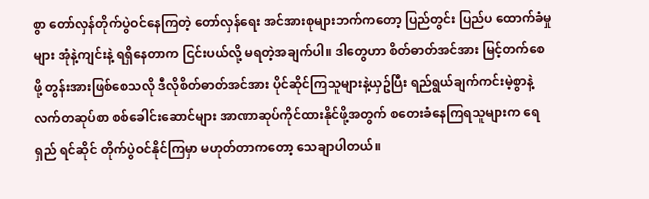စွာ တော်လှန်တိုက်ပွဲဝင်နေကြတဲ့ တော်လှန်ရေး အင်အားစုများဘက်ကတော့ ပြည်တွင်း ပြည်ပ ထောက်ခံမှုများ အုံနဲ့ကျင်းနဲ့ ရရှိနေတာက ငြင်းပယ်လို့ မရတဲ့အချက်ပါ။ ဒါတွေဟာ စိတ်ဓာတ်အင်အား မြင့်တက်‌စေဖို့ တွန်းအားဖြစ်စေသလို ဒီလိုစိတ်ဓာတ်အင်အား ပိုင်ဆိုင်ကြသူများနဲ့ယှဥ်ပြီး ရည်ရွယ်ချက်ကင်းမဲ့စွာနဲ့ လက်တဆုပ်စာ စစ်ခေါင်းဆောင်များ အာဏာဆုပ်ကိုင်ထားနိုင်ဖို့အတွက် စတေးခံနေကြရသူများက ရေရှည် ရင်ဆိုင် တိုက်ပွဲဝင်နိုင်ကြမှာ မဟုတ်တာကတော့ သေချာပါတယ်။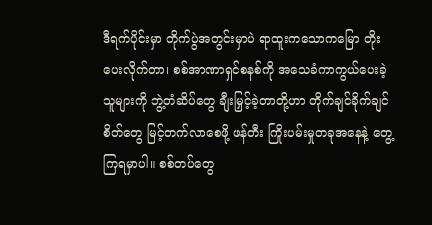ဒီရက်ပိုင်းမှာ တိုက်ပွဲအတွင်းမှာပဲ ရာထူးကသောကမြော တိုးပေးလိုက်တာ၊ စစ်အာဏာရှင်စနစ်ကို အသေခံကာကွယ်ပေးခဲ့သူများကို ဘွဲ့တံဆိပ်တွေ ချီးမြှင့်ခဲ့တာတို့ဟာ တိုက်ချင်ခိုက်ချင်စိတ်တွေ မြင့်တက်လာစေဖို့ ဖန်တီး ကြိုးပမ်းမှုတခုအနေနဲ့ တွေ့ကြရမှာပါ။ စစ်တပ်တွေ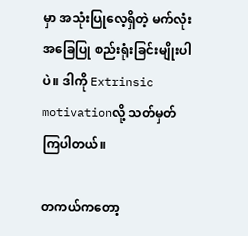မှာ အသုံးပြုလေ့ရှိတဲ့ မက်လုံးအခြေပြု စည်းရုံးခြင်းမျိုးပါပဲ။ ဒါကို Extrinsic motivationလို့ သတ်မှတ်ကြပါတယ်။

တကယ်ကတော့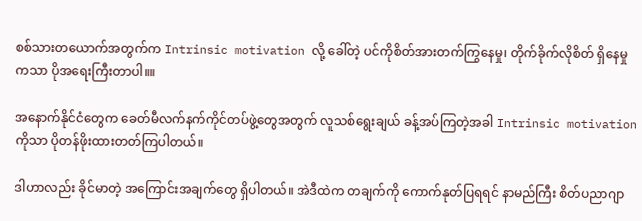စစ်သားတယောက်အတွက်က Intrinsic motivation လို့ ခေါ်တဲ့ ပင်ကိုစိတ်အားတက်ကြွနေမှု၊ တိုက်ခိုက်လိုစိတ် ရှိနေမှုကသာ ပိုအရေးကြီးတာပါ။။

အနောက်နိုင်ငံတွေက ခေတ်မီလက်နက်ကိုင်တပ်ဖွဲ့တွေအတွက် လူသစ်ရွေးချယ် ခန့်အပ်ကြတဲ့အခါ Intrinsic motivation ကိုသာ ပိုတန်ဖိုးထားတတ်ကြပါတယ်။

ဒါဟာလည်း ခိုင်မာတဲ့ အကြောင်းအချက်တွေ ရှိပါတယ်။ အဲဒီထဲက တချက်ကို ကောက်နုတ်ပြရရင် နာမည်ကြီး စိတ်ပညာဂျာ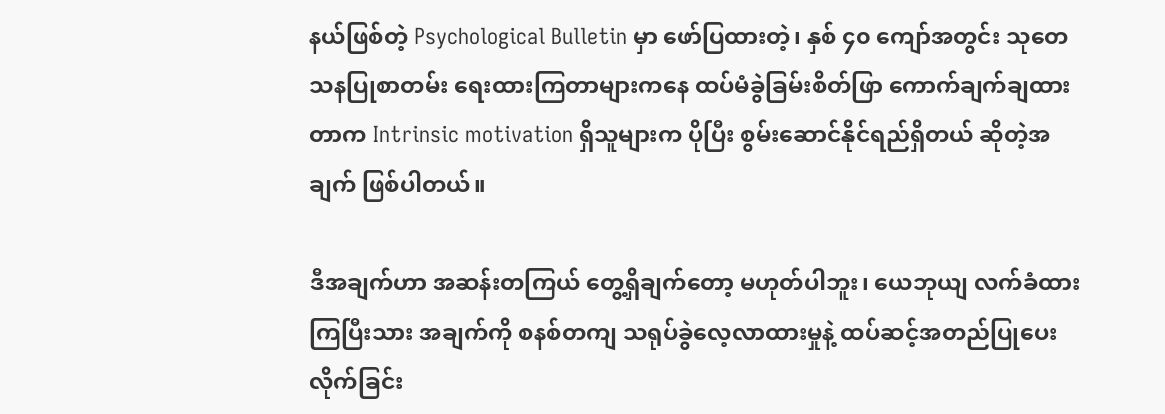နယ်ဖြစ်တဲ့ Psychological Bulletin မှာ ဖော်ပြထားတဲ့၊ နှစ် ၄၀ ကျော်အတွင်း သုတေသနပြုစာတမ်း ရေးထားကြတာများကနေ ထပ်မံခွဲခြမ်းစိတ်ဖြာ ကောက်ချက်ချထားတာက Intrinsic motivation ရှိသူများက ပိုပြီး စွမ်းဆောင်နိုင်ရည်ရှိတယ် ဆိုတဲ့အချက် ဖြစ်ပါတယ်။

ဒီအချက်ဟာ အဆန်းတကြယ် တွေ့ရှိချက်တော့ မဟုတ်ပါဘူး၊ ယေဘုယျ လက်ခံထားကြပြီးသား အချက်ကို စနစ်တကျ သရုပ်ခွဲလေ့လာထားမှုနဲ့ ထပ်ဆင့်အတည်ပြုပေးလိုက်ခြင်း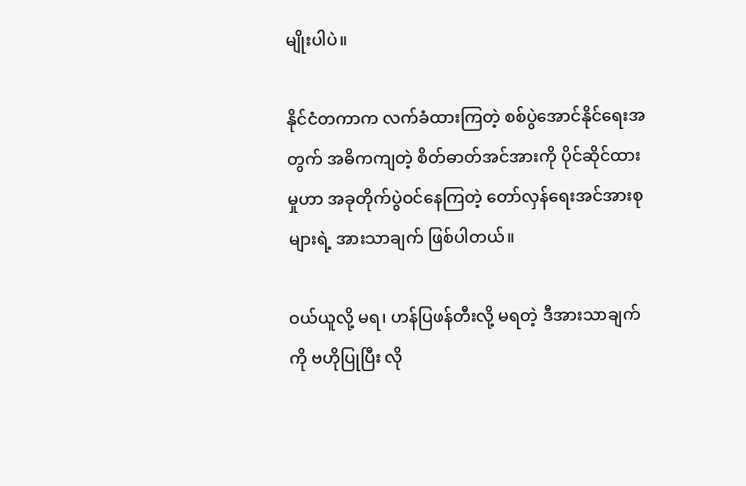မျိုးပါပဲ။

နိုင်ငံတကာက လက်ခံထားကြတဲ့ စစ်ပွဲအောင်နိုင်ရေးအတွက် အဓိကကျတဲ့ စိတ်ဓာတ်အင်အားကို ပိုင်ဆိုင်ထားမှုဟာ အခုတိုက်ပွဲဝင်နေကြတဲ့ တော်လှန်ရေးအင်အားစုများရဲ့ အားသာချက် ဖြစ်ပါတယ်။

ဝယ်ယူလို့ မရ၊ ဟန်ပြဖန်တီးလို့ မရတဲ့ ဒီအားသာချက်ကို ဗဟိုပြုပြီး လို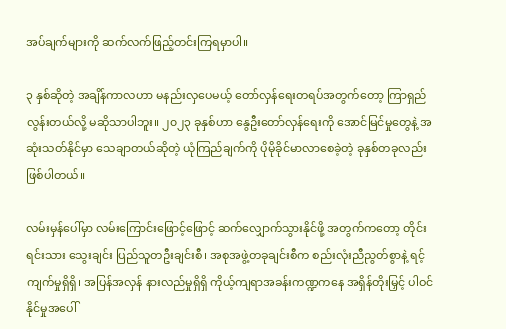အပ်ချက်များကို ဆက်လက်ဖြည့်တင်းကြရမှာပါ။

၃ နှစ်ဆိုတဲ့ အချိန်ကာလဟာ မနည်းလှပေမယ့် တော်လှန်ရေးတရပ်အတွက်တော့ ကြာရှည်လွန်းတယ်လို့ မဆိုသာပါဘူး။ ၂၀၂၃ ခုနှစ်ဟာ နွေဦးတော်လှန်ရေးကို အောင်မြင်မှုတွေနဲ့ အဆုံးသတ်နိုင်မှာ သေချာတယ်ဆိုတဲ့ ယုံကြည်ချက်ကို ပိုမိုခိုင်မာလာစေခဲ့တဲ့ ခုနှစ်တခုလည်း ဖြစ်ပါတယ်။

လမ်းမှန်ပေါ်မှာ လမ်းကြောင်းဖြောင့်ဖြောင့် ဆက်လျှောက်သွားနိုင်ဖို့ အတွက်ကတော့ တိုင်းရင်းသား သွေးချင်း ပြည်သူတဦးချင်းစီ၊ အစုအဖွဲ့တခုချင်းစီက စည်းလုံးညီညွတ်စွာနဲ့ ရင့်ကျက်မှုရှိရှိ၊ အပြန်အလှန် နားလည်မှုရှိရှိ ကိုယ့်ကျရာအခန်းကဏ္ဍကနေ အရှိန်တိုးမြှင့် ပါဝင်နိုင်မှုအပေါ်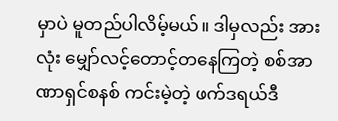မှာပဲ မူတည်ပါလိမ့်မယ်။ ဒါမှလည်း အားလုံး မျှော်လင့်တောင့်တနေကြတဲ့ စစ်အာဏာရှင်စနစ် ကင်းမဲ့တဲ့ ဖက်ဒရယ်ဒီ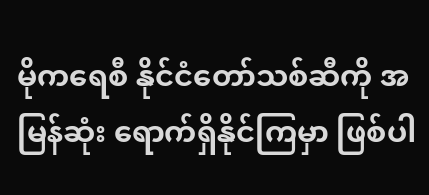မိုကရေစီ နိုင်ငံတော်သစ်ဆီကို အမြန်ဆုံး ရောက်ရှိနိုင်ကြမှာ ဖြစ်ပါ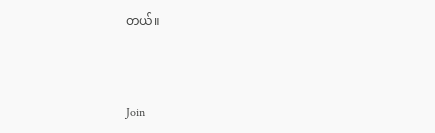တယ်။



Join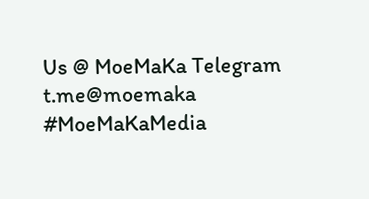Us @ MoeMaKa Telegram
t.me@moemaka
#MoeMaKaMedia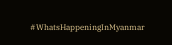#WhatsHappeningInMyanmar